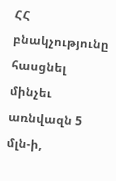ՀՀ բնակչությունը հասցնել մինչեւ առնվազն 5 մլն-ի,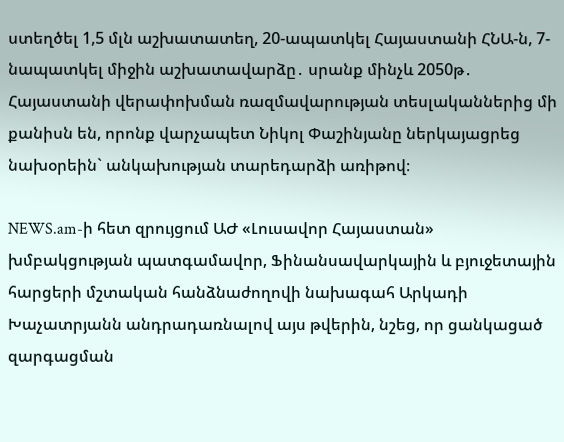ստեղծել 1,5 մլն աշխատատեղ, 20-ապատկել Հայաստանի ՀՆԱ-ն, 7-նապատկել միջին աշխատավարձը․ սրանք մինչև 2050թ․ Հայաստանի վերափոխման ռազմավարության տեսլականներից մի քանիսն են, որոնք վարչապետ Նիկոլ Փաշինյանը ներկայացրեց նախօրեին` անկախության տարեդարձի առիթով։

NEWS.am-ի հետ զրույցում ԱԺ «Լուսավոր Հայաստան» խմբակցության պատգամավոր, Ֆինանսավարկային և բյուջետային հարցերի մշտական հանձնաժողովի նախագահ Արկադի Խաչատրյանն անդրադառնալով այս թվերին, նշեց, որ ցանկացած զարգացման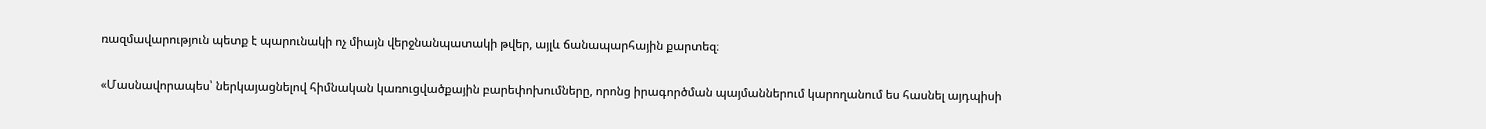ռազմավարություն պետք է պարունակի ոչ միայն վերջնանպատակի թվեր, այլև ճանապարհային քարտեզ։

«Մասնավորապես՝ ներկայացնելով հիմնական կառուցվածքային բարեփոխումները, որոնց իրագործման պայմաններում կարողանում ես հասնել այդպիսի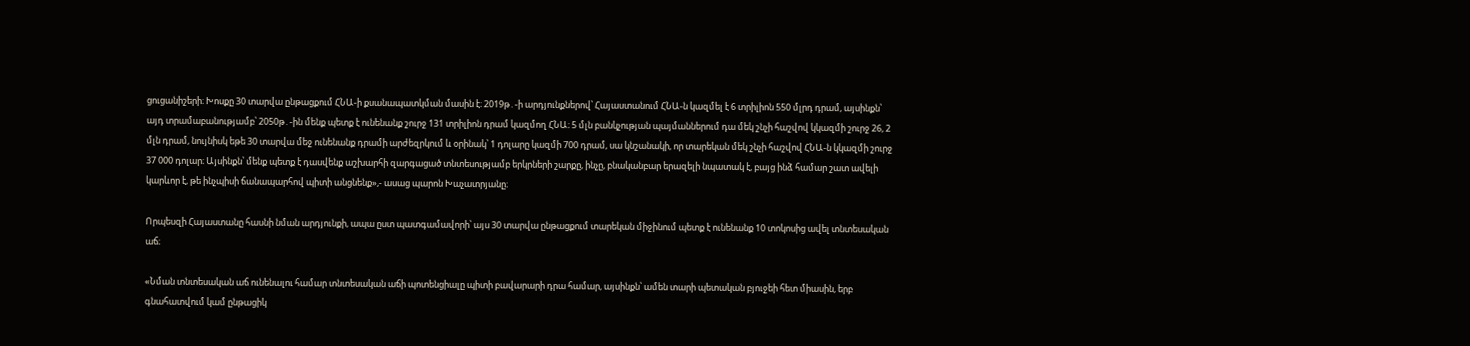ցուցանիշերի։ Խոսքը 30 տարվա ընթացքում ՀՆԱ-ի քսանապատկման մասին է։ 2019թ․-ի արդյունքներով՝ Հայաստանում ՀՆԱ-ն կազմել է 6 տրիլիոն 550 մլրդ դրամ, այսինքն՝ այդ տրամաբանությամբ՝ 2050թ․-ին մենք պետք է ունենանք շուրջ 131 տրիլիոն դրամ կազմող ՀՆԱ։ 5 մլն բանկչության պայմաններում դա մեկ շնչի հաշվով կկազմի շուրջ 26, 2 մլն դրամ, նույնիսկ եթե 30 տարվա մեջ ունենանք դրամի արժեզրկում և օրինակ՝ 1 դոլարը կազմի 700 դրամ, սա կնշանակի, որ տարեկան մեկ շնչի հաշվով ՀՆԱ-ն կկազմի շուրջ 37 000 դոլար։ Այսինքն՝ մենք պետք է դասվենք աշխարհի զարգացած տնտեսությամբ երկրների շարքը, ինչը, բնականբար երազելի նպատակ է, բայց ինձ համար շատ ավելի կարևոր է, թե ինչպիսի ճանապարհով պիտի անցնենք»,- ասաց պարոն Խաչատրյանը։

Որպեսզի Հայաստանը հասնի նման արդյունքի, ապա ըստ պատգամավորի՝ այս 30 տարվա ընթացքում տարեկան միջինում պետք է ունենանք 10 տոկոսից ավել տնտեսական աճ։

«Նման տնտեսական աճ ունենալու համար տնտեսական աճի պոտենցիալը պիտի բավարարի դրա համար, այսինքն՝ ամեն տարի պետական բյուջեի հետ միասին, երբ գնահատվում կամ ընթացիկ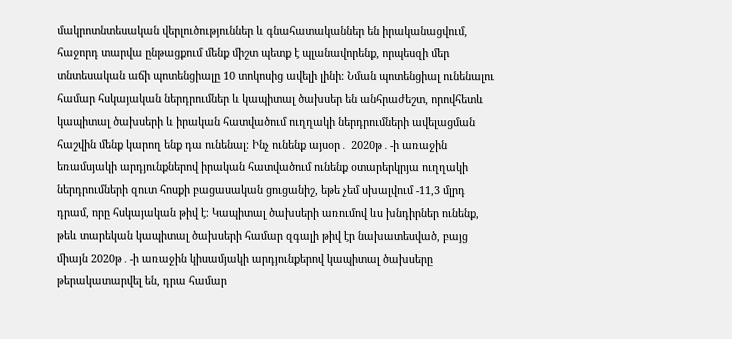մակրոտնտեսական վերլուծություններ և գնահատականներ են իրականացվում, հաջորդ տարվա ընթացքում մենք միշտ պետք է պլանավորենք, որպեսզի մեր տնտեսական աճի պոտենցիալը 10 տոկոսից ավելի լինի։ Նման պոտենցիալ ունենալու համար հսկայական ներդրումներ և կապիտալ ծախսեր են անհրաժեշտ, որովհետև կապիտալ ծախսերի և իրական հատվածում ուղղակի ներդրումների ավելացման հաշվին մենք կարող ենք դա ունենալ։ Ինչ ունենք այսօր․ 2020թ․-ի առաջին եռամսյակի արդյունքներով իրական հատվածում ունենք օտարերկրյա ուղղակի ներդրումների զուտ հոսքի բացասական ցուցանիշ, եթե չեմ սխալվում -11,3 մլրդ դրամ, որը հսկայական թիվ է։ Կապիտալ ծախսերի առումով ևս խնդիրներ ունենք, թեև տարեկան կապիտալ ծախսերի համար զգալի թիվ էր նախատեսված, բայց միայն 2020թ․-ի առաջին կիսամյակի արդյունքերով կապիտալ ծախսերը թերակատարվել են, դրա համար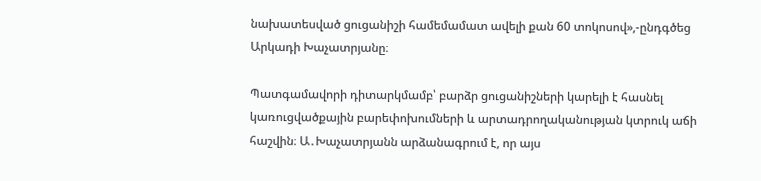նախատեսված ցուցանիշի համեմամատ ավելի քան 60 տոկոսով»,-ընդգծեց Արկադի Խաչատրյանը։

Պատգամավորի դիտարկմամբ՝ բարձր ցուցանիշների կարելի է հասնել կառուցվածքային բարեփոխումների և արտադրողականության կտրուկ աճի հաշվին։ Ա․Խաչատրյանն արձանագրում է, որ այս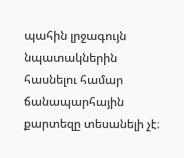պահին լրջագույն նպատակներին հասնելու համար ճանապարհային քարտեզը տեսանելի չէ։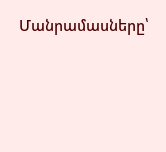Մանրամասները՝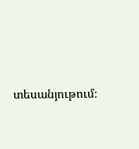տեսանյութում։